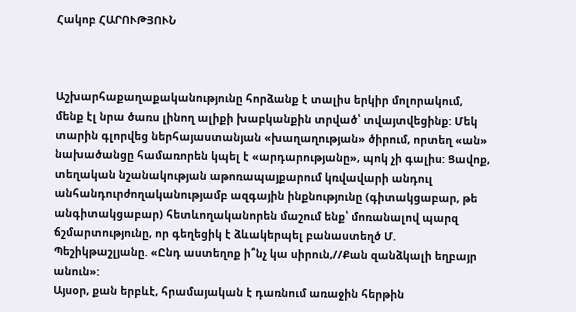Հակոբ ՀԱՐՈՒԹՅՈՒՆ



Աշխարհաքաղաքականությունը հորձանք է տալիս երկիր մոլորակում, մենք էլ նրա ծառս լինող ալիքի խաբկանքին տրված՝ տվայտվեցինք: Մեկ տարին գլորվեց ներհայաստանյան «խաղաղության» ծիրում, որտեղ «ան» նախածանցը համառորեն կպել է «արդարությանը», պոկ չի գալիս: Ցավոք, տեղական նշանակության աթոռապայքարում կռվավարի անդուլ անհանդուրժողականությամբ ազգային ինքնությունը (գիտակցաբար, թե անգիտակցաբար) հետևողականորեն մաշում ենք՝ մոռանալով պարզ ճշմարտությունը, որ գեղեցիկ է ձևակերպել բանաստեղծ Մ. Պեշիկթաշլյանը. «Ընդ աստեղոք ի՞նչ կա սիրուն,//Քան զանձկալի եղբայր անուն»:
Այսօր, քան երբևէ, հրամայական է դառնում առաջին հերթին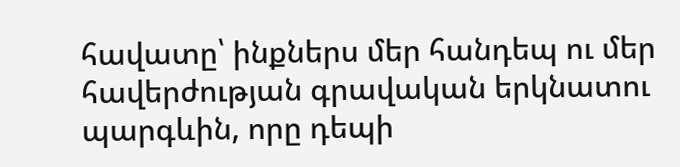հավատը՝ ինքներս մեր հանդեպ ու մեր հավերժության գրավական երկնատու պարգևին, որը դեպի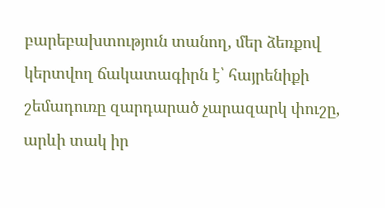բարեբախտություն տանող, մեր ձեռքով կերտվող ճակատագիրն է՝ հայրենիքի շեմադուռը զարդարած չարազարկ փուշը, արևի տակ իր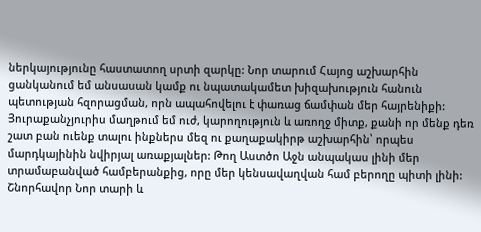ներկայությունը հաստատող սրտի զարկը: Նոր տարում Հայոց աշխարհին ցանկանում եմ անսասան կամք ու նպատակամետ խիզախություն հանուն պետության հզորացման, որն ապահովելու է փառաց ճամփան մեր հայրենիքի:
Յուրաքանչյուրիս մաղթում եմ ուժ, կարողություն և առողջ միտք, քանի որ մենք դեռ շատ բան ուենք տալու ինքներս մեզ ու քաղաքակիրթ աշխարհին՝ որպես մարդկայինին նվիրյալ առաքյալներ: Թող Աստծո Աջն անպակաս լինի մեր տրամաբանված համբերանքից, որը մեր կենսավաղվան համ բերողը պիտի լինի:
Շնորհավոր Նոր տարի և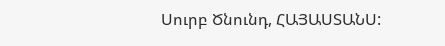Սուրբ Ծնունդ, ՀԱՅԱՍՏԱՆՍ: